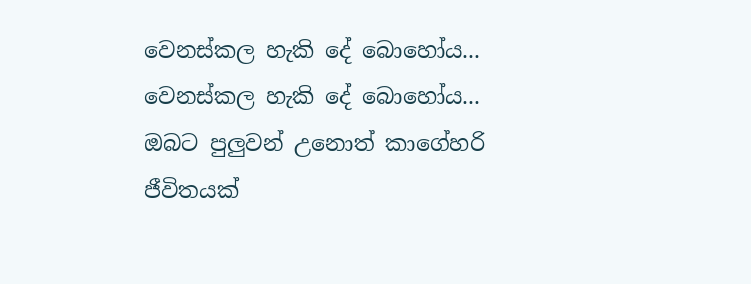වෙනස්කල හැකි දේ බොහෝය...
වෙනස්කල හැකි දේ බොහෝය...
ඔබට පුලුවන් උනොත් කාගේහරි ජීවිතයක්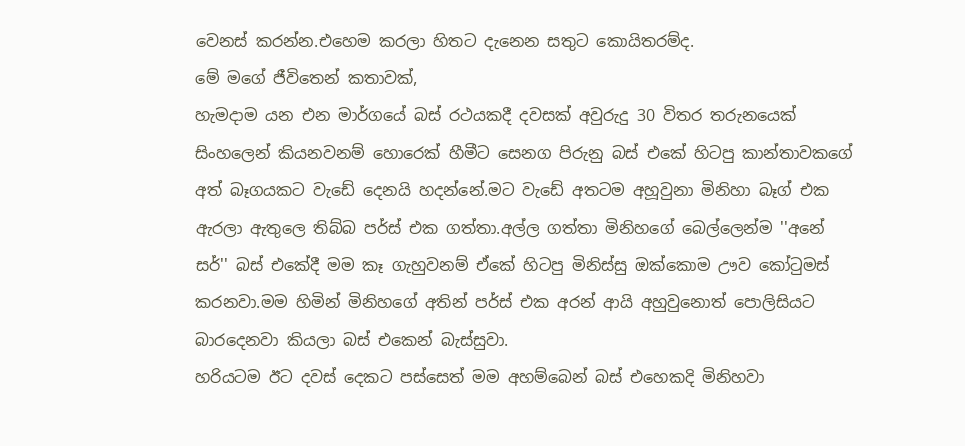වෙනස් කරන්න.එහෙම කරලා හිතට දැනෙන සතුට කොයිතරම්ද.
මේ මගේ ජීවිතෙන් කතාවක්,
හැමදාම යන එන මාර්ගයේ බස් රථයකදී දවසක් අවුරුදු 30 විතර තරුනයෙක් සිංහලෙන් කියනවනම් හොරෙක් හීමීට සෙනග පිරුනු බස් එකේ හිටපු කාන්තාවකගේ අත් බෑගයකට වැඩේ දෙනයි හදන්නේ.මට වැඩේ අතටම අහූවුනා මිනිහා බෑග් එක ඇරලා ඇතුලෙ තිබ්බ පර්ස් එක ගත්තා.අල්ල ගත්තා මිනිහගේ බෙල්ලෙන්ම ''අනේ සර්'' බස් එකේදී මම කෑ ගැහුවනම් ඒකේ හිටපු මිනිස්සු ඔක්කොම ඌව කෝටුමස් කරනවා.මම හිමින් මිනිහගේ අතින් පර්ස් එක අරන් ආයි අහුවුනොත් පොලිසියට බාරදෙනවා කියලා බස් එකෙන් බැස්සුවා.
හරියටම ඊට දවස් දෙකට පස්සෙත් මම අහම්බෙන් බස් එහෙකදි මිනිහවා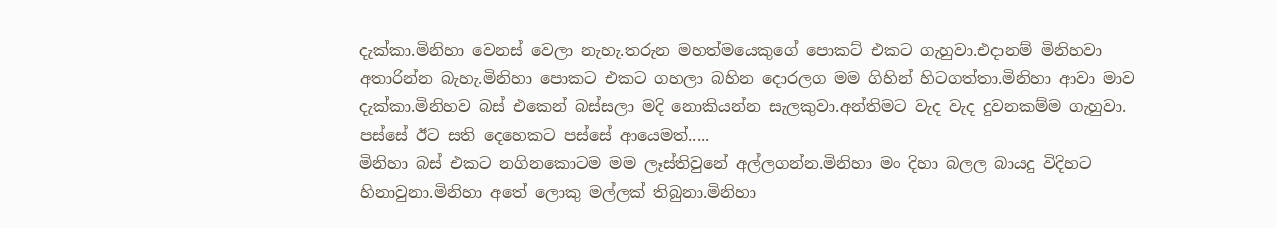දැක්කා.මිනිහා වෙනස් වෙලා නැහැ.තරුන මහත්මයෙකුගේ පොකට් එකට ගැහුවා.එදානම් මිනිහවා අතාරින්න බැහැ.මිනිහා පොකට එකට ගහලා බහින දොරලග මම ගිහින් හිටගත්තා.මිනිහා ආවා මාව දැක්කා.මිනිහව බස් එකෙන් බස්සලා මදි නොකියන්න සැලකුවා.අන්තිමට වැද වැද දුවනකම්ම ගැහුවා.
පස්සේ ඊට සති දෙහෙකට පස්සේ ආයෙමත්.....
මිනිහා බස් එකට නගිනකොටම මම ලෑස්තිවුනේ අල්ලගන්න.මිනිහා මං දිහා බලල බායදු විදිහට හිනාවුනා.මිනිහා අතේ ලොකු මල්ලක් තිබුනා.මිනිහා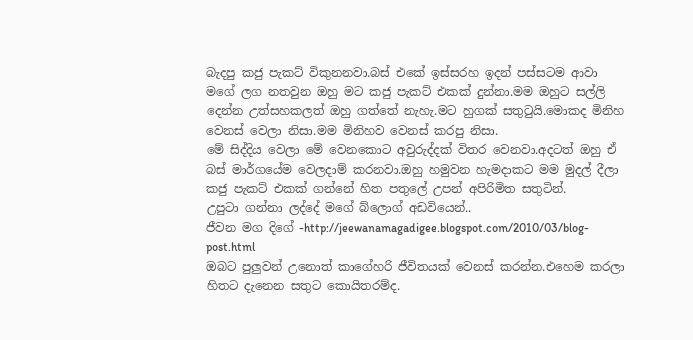බැදපු කජු පැකට් විකුනනවා.බස් එකේ ඉස්සරහ ඉදන් පස්සටම ආවා මගේ ලග නතවුන ඔහු මට කජු පැකට් එකක් දුන්නා.මම ඔහුට සල්ලි දෙන්න උත්සහකලත් ඔහු ගත්තේ නැහැ.මට හුගක් සතුටුයි.මොකද මිනිහ වෙනස් වෙලා නිසා.මම මිනිහව වෙනස් කරපු නිසා.
මේ සිද්දිය වෙලා මේ වෙනකොට අවුරුද්දක් විතර වෙනවා.අදටත් ඔහු ඒ බස් මාර්ගයේම වෙලදාම් කරනවා.ඔහු හමුවන හැමදාකට මම මුදල් දීලා කජු පැකට් එකක් ගන්නේ හිත පතුලේ උපන් අපිරිමිත සතුටින්.
උපුටා ගන්නා ලද්දේ මගේ බ්ලොග් අඩවියෙන්..
ජීවන මග දිගේ -http://jeewanamagadigee.blogspot.com/2010/03/blog-post.html
ඔබට පුලුවන් උනොත් කාගේහරි ජීවිතයක් වෙනස් කරන්න.එහෙම කරලා හිතට දැනෙන සතුට කොයිතරම්ද.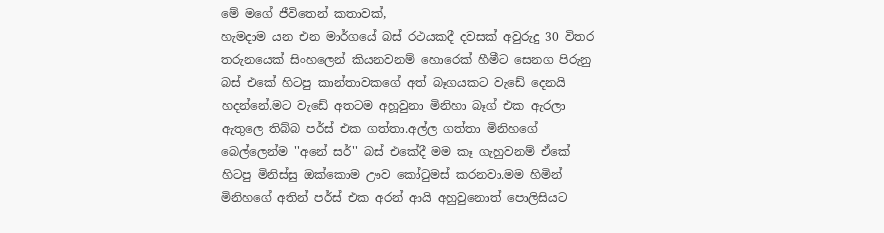මේ මගේ ජීවිතෙන් කතාවක්,
හැමදාම යන එන මාර්ගයේ බස් රථයකදී දවසක් අවුරුදු 30 විතර තරුනයෙක් සිංහලෙන් කියනවනම් හොරෙක් හීමීට සෙනග පිරුනු බස් එකේ හිටපු කාන්තාවකගේ අත් බෑගයකට වැඩේ දෙනයි හදන්නේ.මට වැඩේ අතටම අහූවුනා මිනිහා බෑග් එක ඇරලා ඇතුලෙ තිබ්බ පර්ස් එක ගත්තා.අල්ල ගත්තා මිනිහගේ බෙල්ලෙන්ම ''අනේ සර්'' බස් එකේදී මම කෑ ගැහුවනම් ඒකේ හිටපු මිනිස්සු ඔක්කොම ඌව කෝටුමස් කරනවා.මම හිමින් මිනිහගේ අතින් පර්ස් එක අරන් ආයි අහුවුනොත් පොලිසියට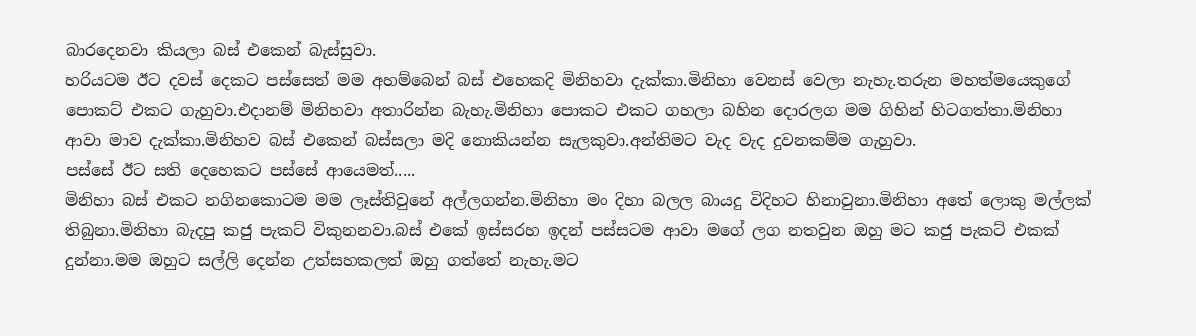බාරදෙනවා කියලා බස් එකෙන් බැස්සුවා.
හරියටම ඊට දවස් දෙකට පස්සෙත් මම අහම්බෙන් බස් එහෙකදි මිනිහවා දැක්කා.මිනිහා වෙනස් වෙලා නැහැ.තරුන මහත්මයෙකුගේ පොකට් එකට ගැහුවා.එදානම් මිනිහවා අතාරින්න බැහැ.මිනිහා පොකට එකට ගහලා බහින දොරලග මම ගිහින් හිටගත්තා.මිනිහා ආවා මාව දැක්කා.මිනිහව බස් එකෙන් බස්සලා මදි නොකියන්න සැලකුවා.අන්තිමට වැද වැද දුවනකම්ම ගැහුවා.
පස්සේ ඊට සති දෙහෙකට පස්සේ ආයෙමත්.....
මිනිහා බස් එකට නගිනකොටම මම ලෑස්තිවුනේ අල්ලගන්න.මිනිහා මං දිහා බලල බායදු විදිහට හිනාවුනා.මිනිහා අතේ ලොකු මල්ලක් තිබුනා.මිනිහා බැදපු කජු පැකට් විකුනනවා.බස් එකේ ඉස්සරහ ඉදන් පස්සටම ආවා මගේ ලග නතවුන ඔහු මට කජු පැකට් එකක් දුන්නා.මම ඔහුට සල්ලි දෙන්න උත්සහකලත් ඔහු ගත්තේ නැහැ.මට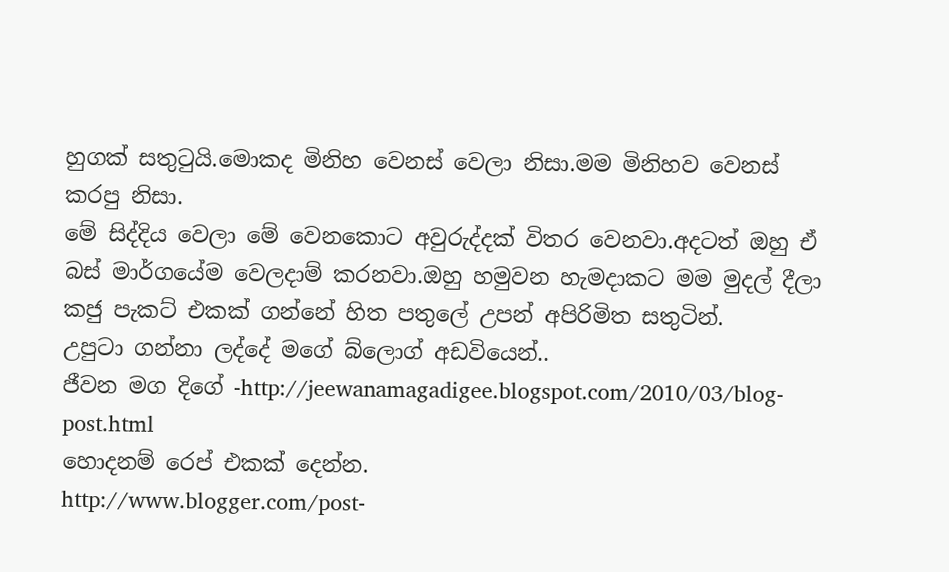හුගක් සතුටුයි.මොකද මිනිහ වෙනස් වෙලා නිසා.මම මිනිහව වෙනස් කරපු නිසා.
මේ සිද්දිය වෙලා මේ වෙනකොට අවුරුද්දක් විතර වෙනවා.අදටත් ඔහු ඒ බස් මාර්ගයේම වෙලදාම් කරනවා.ඔහු හමුවන හැමදාකට මම මුදල් දීලා කජු පැකට් එකක් ගන්නේ හිත පතුලේ උපන් අපිරිමිත සතුටින්.
උපුටා ගන්නා ලද්දේ මගේ බ්ලොග් අඩවියෙන්..
ජීවන මග දිගේ -http://jeewanamagadigee.blogspot.com/2010/03/blog-post.html
හොදනම් රෙප් එකක් දෙන්න.
http://www.blogger.com/post-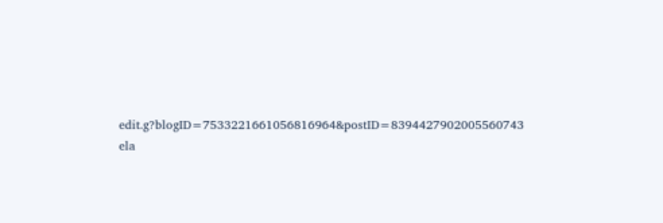edit.g?blogID=7533221661056816964&postID=8394427902005560743
ela